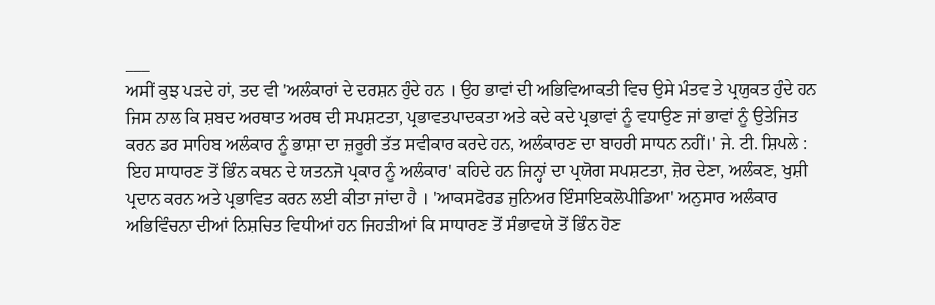___
ਅਸੀਂ ਕੁਝ ਪੜਦੇ ਹਾਂ, ਤਦ ਵੀ 'ਅਲੰਕਾਰਾਂ ਦੇ ਦਰਸ਼ਨ ਹੁੰਦੇ ਹਨ । ਉਹ ਭਾਵਾਂ ਦੀ ਅਭਿਵਿਆਕਤੀ ਵਿਚ ਉਸੇ ਮੰਤਵ ਤੇ ਪ੍ਰਯੁਕਤ ਹੁੰਦੇ ਹਨ ਜਿਸ ਨਾਲ ਕਿ ਸ਼ਬਦ ਅਰਥਾਤ ਅਰਥ ਦੀ ਸਪਸ਼ਟਤਾ, ਪ੍ਰਭਾਵਤਪਾਦਕਤਾ ਅਤੇ ਕਦੇ ਕਦੇ ਪ੍ਰਭਾਵਾਂ ਨੂੰ ਵਧਾਉਣ ਜਾਂ ਭਾਵਾਂ ਨੂੰ ਉਤੇਜਿਤ ਕਰਨ ਡਰ ਸਾਹਿਬ ਅਲੰਕਾਰ ਨੂੰ ਭਾਸ਼ਾ ਦਾ ਜ਼ਰੂਰੀ ਤੱਤ ਸਵੀਕਾਰ ਕਰਦੇ ਹਨ, ਅਲੰਕਾਰਣ ਦਾ ਬਾਹਰੀ ਸਾਧਨ ਨਹੀਂ।' ਜੇ. ਟੀ. ਸ਼ਿਪਲੇ : ਇਹ ਸਾਧਾਰਣ ਤੋਂ ਭਿੰਨ ਕਥਨ ਦੇ ਯਤਨਜੋ ਪ੍ਰਕਾਰ ਨੂੰ ਅਲੰਕਾਰ' ਕਹਿਦੇ ਹਨ ਜਿਨ੍ਹਾਂ ਦਾ ਪ੍ਰਯੋਗ ਸਪਸ਼ਟਤਾ, ਜ਼ੋਰ ਦੇਣਾ, ਅਲੰਕਣ, ਖੁਸ਼ੀ ਪ੍ਰਦਾਨ ਕਰਨ ਅਤੇ ਪ੍ਰਭਾਵਿਤ ਕਰਨ ਲਈ ਕੀਤਾ ਜਾਂਦਾ ਹੈ । 'ਆਕਸਫੋਰਡ ਜੁਨਿਅਰ ਇੰਸਾਇਕਲੋਪੀਡਿਆ' ਅਨੁਸਾਰ ਅਲੰਕਾਰ ਅਭਿਵਿੰਚਨਾ ਦੀਆਂ ਨਿਸ਼ਚਿਤ ਵਿਧੀਆਂ ਹਨ ਜਿਹੜੀਆਂ ਕਿ ਸਾਧਾਰਣ ਤੋਂ ਸੰਭਾਵਯੇ ਤੋਂ ਭਿੰਨ ਹੋਣ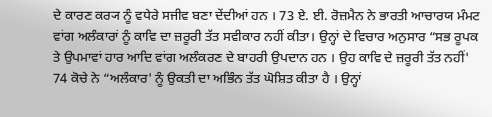ਦੇ ਕਾਰਣ ਕਰ੍ਯ ਨੂੰ ਵਧੇਰੇ ਸਜੀਵ ਬਣਾ ਦੇਂਦੀਆਂ ਹਨ । 73 ਏ. ਈ. ਰੋਜ਼ਮੈਨ ਨੇ ਭਾਰਤੀ ਆਚਾਰਯ ਮੰਮਟ ਵਾਂਗ ਅਲੰਕਾਰਾਂ ਨੂੰ ਕਾਵਿ ਦਾ ਜ਼ਰੂਰੀ ਤੱਤ ਸਵੀਕਾਰ ਨਹੀਂ ਕੀਤਾ। ਉਨ੍ਹਾਂ ਦੇ ਵਿਚਾਰ ਅਨੁਸਾਰ “ਸਭ ਰੂਪਕ ਤੇ ਉਪਮਾਵਾਂ ਹਾਰ ਆਦਿ ਵਾਂਗ ਅਲੰਕਰਣ ਦੇ ਬਾਹਰੀ ਉਪਦਾਨ ਹਨ । ਉਹ ਕਾਵਿ ਦੇ ਜ਼ਰੂਰੀ ਤੱਤ ਨਹੀਂ' 74 ਕੋਚੇ ਨੇ “ਅਲੰਕਾਰ' ਨੂੰ ਉਕਤੀ ਦਾ ਅਭਿੰਨ ਤੱਤ ਘੋਸ਼ਿਤ ਕੀਤਾ ਹੈ । ਉਨ੍ਹਾਂ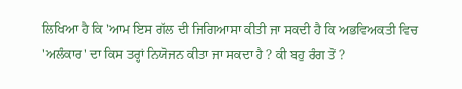ਲਿਖਿਆ ਹੈ ਕਿ 'ਆਮ ਇਸ ਗੱਲ ਦੀ ਜਿਗਿਆਸਾ ਕੀਤੀ ਜਾ ਸਕਦੀ ਹੈ ਕਿ ਅਭਵਿਅਕਤੀ ਵਿਚ 'ਅਲੰਕਾਰ' ਦਾ ਕਿਸ ਤਰ੍ਹਾਂ ਨਿਯੋਜਨ ਕੀਤਾ ਜਾ ਸਕਦਾ ਹੈ ? ਕੀ ਬਹੁ ਰੰਗ ਤੋਂ ?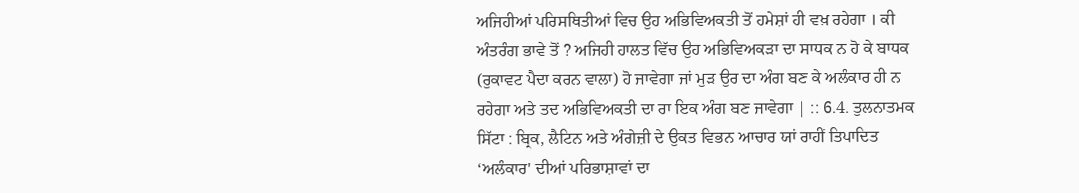ਅਜਿਹੀਆਂ ਪਰਿਸਥਿਤੀਆਂ ਵਿਚ ਉਹ ਅਭਿਵਿਅਕਤੀ ਤੋਂ ਹਮੇਸ਼ਾਂ ਹੀ ਵਖ਼ ਰਹੇਗਾ । ਕੀ ਅੰਤਰੰਗ ਭਾਵੇ ਤੋਂ ? ਅਜਿਹੀ ਹਾਲਤ ਵਿੱਚ ਉਹ ਅਭਿਵਿਅਕੜਾ ਦਾ ਸਾਧਕ ਨ ਹੋ ਕੇ ਬਾਧਕ (ਰੁਕਾਵਟ ਪੈਦਾ ਕਰਨ ਵਾਲਾ) ਹੋ ਜਾਵੇਗਾ ਜਾਂ ਮੁੜ ਉਰ ਦਾ ਅੰਗ ਬਣ ਕੇ ਅਲੰਕਾਰ ਹੀ ਨ ਰਹੇਗਾ ਅਤੇ ਤਦ ਅਭਿਵਿਅਕਤੀ ਦਾ ਰਾ ਇਕ ਅੰਗ ਬਣ ਜਾਵੇਗਾ | :: 6.4. ਤੁਲਨਾਤਮਕ ਸਿੱਟਾ : ਬ੍ਰਿਕ, ਲੈਟਿਨ ਅਤੇ ਅੰਗੇਜ਼ੀ ਦੇ ਉਕਤ ਵਿਭਨ ਆਚਾਰ ਯਾਂ ਰਾਹੀਂ ਤਿਪਾਦਿਤ ‘ਅਲੰਕਾਰ' ਦੀਆਂ ਪਰਿਭਾਸ਼ਾਵਾਂ ਦਾ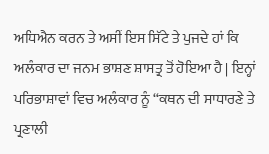ਅਧਿਐਨ ਕਰਨ ਤੇ ਅਸੀਂ ਇਸ ਸਿੱਟੇ ਤੇ ਪੁਜਦੇ ਹਾਂ ਕਿ ਅਲੰਕਾਰ ਦਾ ਜਨਮ ਭਾਸ਼ਣ ਸ਼ਾਸਤ੍ਰ ਤੋਂ ਹੋਇਆ ਹੈ | ਇਨ੍ਹਾਂ ਪਰਿਭਾਸ਼ਾਵਾਂ ਵਿਚ ਅਲੰਕਾਰ ਨੂੰ “ਕਥਨ ਦੀ ਸਾਧਾਰਣੇ ਤੇ ਪ੍ਰਣਾਲੀ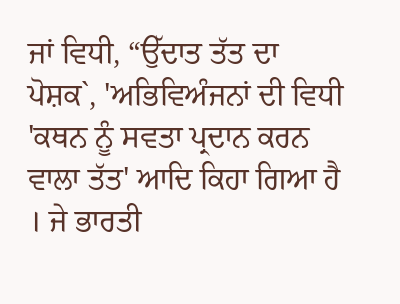ਜਾਂ ਵਿਧੀ, “ਉੱਦਾਤ ਤੱਤ ਦਾ ਪੋਸ਼ਕ`, 'ਅਭਿਵਿਅੰਜਨਾਂ ਦੀ ਵਿਧੀ 'ਕਥਨ ਨੂੰ ਸਵਤਾ ਪ੍ਰਦਾਨ ਕਰਨ ਵਾਲਾ ਤੱਤ' ਆਦਿ ਕਿਹਾ ਗਿਆ ਹੈ । ਜੇ ਭਾਰਤੀ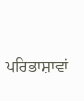ਪਰਿਭਾਸ਼ਾਵਾਂ